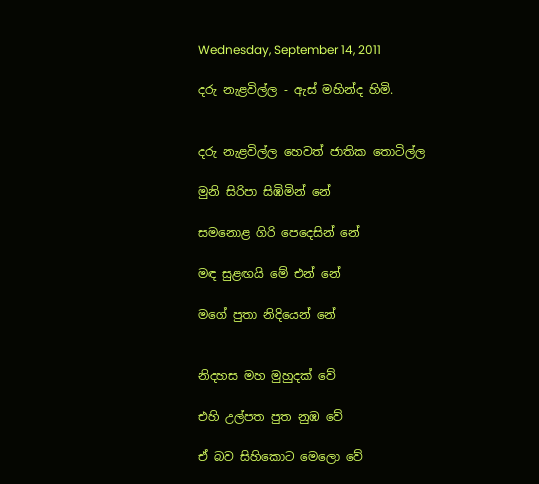Wednesday, September 14, 2011

දරු නැළවිල්ල - ඇස් මහින්ද හිමි.


දරු නැළවිල්ල හෙවත් ජාතික තොටිල්ල

මුනි සිරිපා සිඹිමින් නේ

සමනොළ ගිරි පෙදෙසින් නේ

මඳ සුළඟයි මේ එන් නේ

මගේ පුතා නිදියෙන් නේ


නිදහස මහ මුහුදක් වේ

එහි උල්පත පුත නුඹ වේ

ඒ බව සිහිකොට මෙලො වේ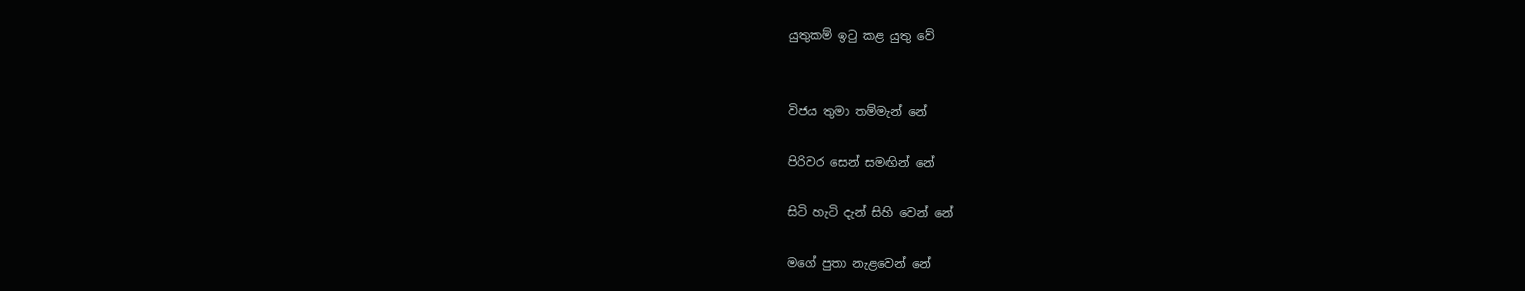යුතුකම් ඉටු කළ යුතු වේ


විජය තුමා තම්මැන් නේ

පිරිවර සෙන් සමඟින් නේ

සිටි හැටි දැන් සිහි වෙන් නේ

මගේ පුතා නැළවෙන් නේ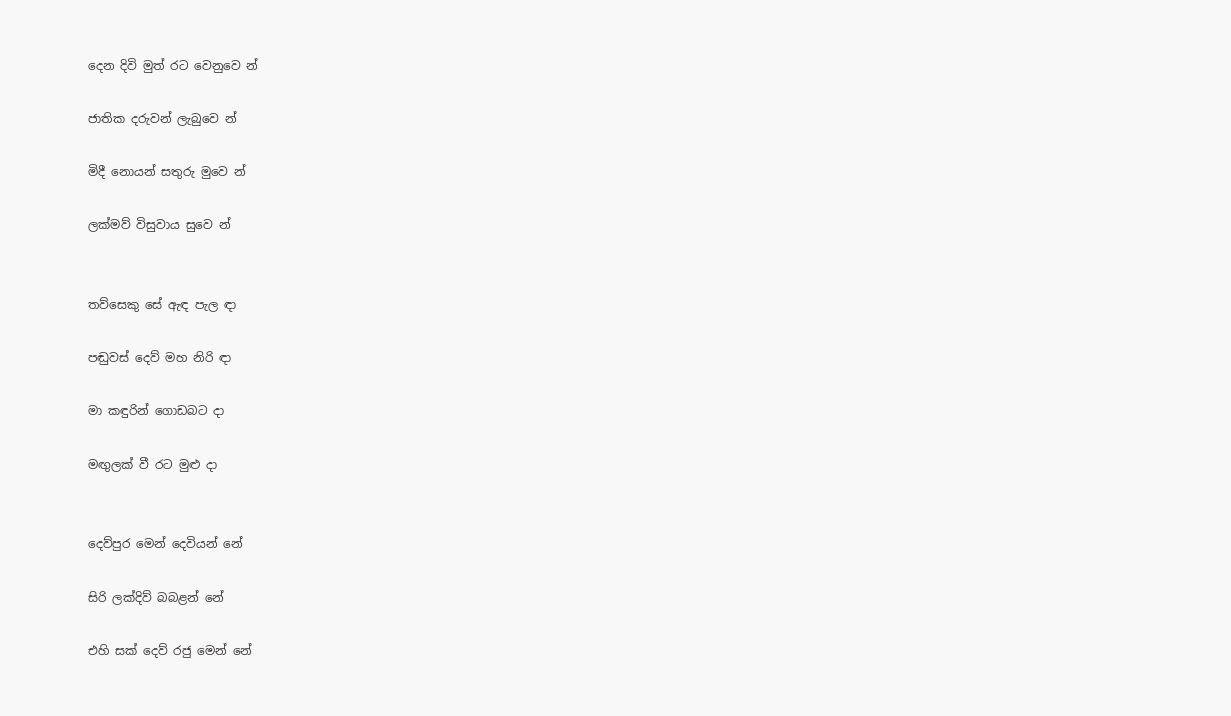දෙන දිවි මුත් රට වෙනුවෙ න්

ජාතික දරුවන් ලැබුවෙ න්

මිදී නොයන් සතුරු මුවෙ න්

ලක්මව් විසුවාය සුවෙ න්


තව්සෙකු සේ ඇඳ පැල ඳා

පඬුවස් දෙව් මහ නිරි ඳා

මා කඳුරින් ගොඩබට දා

මඟුලක් වී රට මුළු දා


දෙව්පුර මෙන් දෙවියන් නේ

සිරි ලක්දිව් බබළන් නේ

එහි සක් දෙව් රජු මෙන් නේ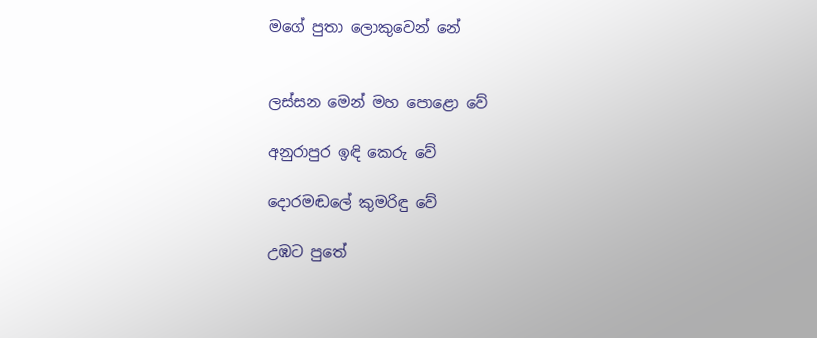මගේ පුතා ලොකුවෙන් නේ


ලස්සන මෙන් මහ පොළො වේ

අනුරාපුර ඉඳි කෙරු වේ

දොරමඬලේ කුමරිඳු වේ

උඹට පුතේ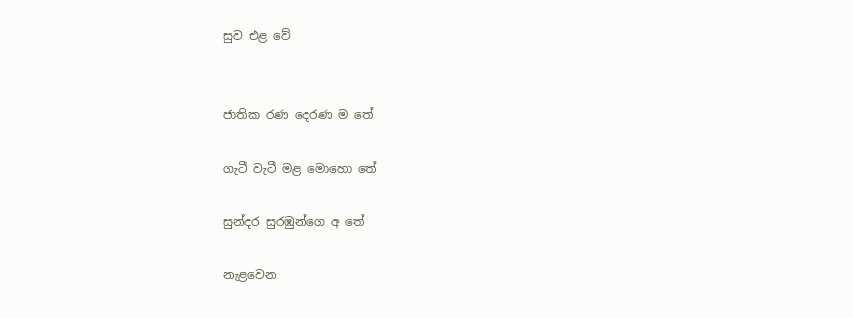සුව එළ වේ


ජාතික රණ දෙරණ ම තේ

ගැටී වැටී මළ මොහො තේ

සුන්දර සුරඹුන්ගෙ අ තේ

නැළවෙන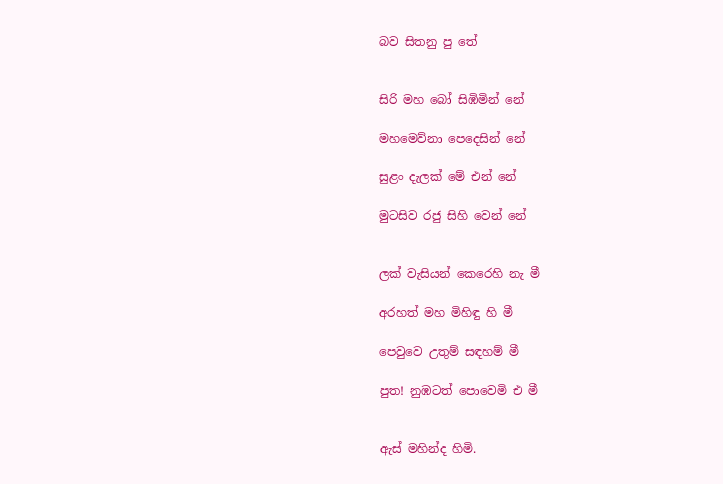බව සිතනු පු තේ


සිරි මහ බෝ සිඹිමින් නේ

මහමෙව්නා පෙදෙසින් නේ

සුළං දැලක් මේ එන් නේ

මුටසිව රජු සිහි වෙන් නේ


ලක් වැසියන් කෙරෙහි නැ මී

අරහත් මහ මිහිඳු හි මී

පෙවුවෙ උතුම් සඳහම් මී

පුත! නුඹටත් පොවෙමි එ මී


ඇස් මහින්ද හිමි.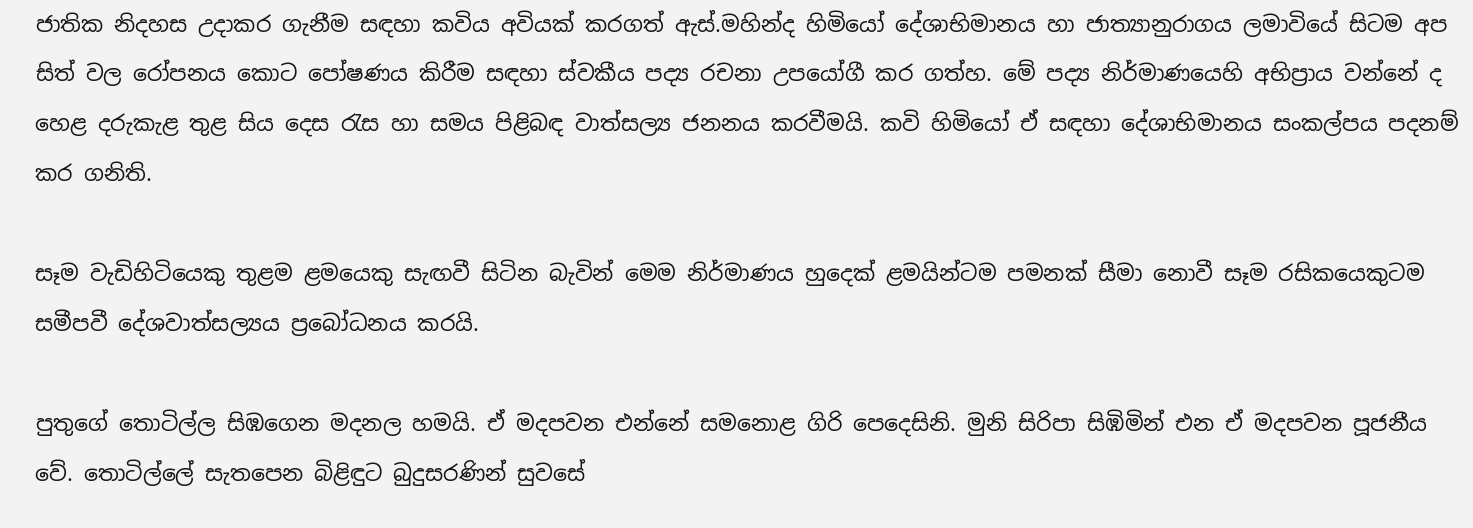ජාතික නිදහස උදාකර ගැනීම සඳහා කවිය අවියක් කරගත් ඇස්.මහින්ද හිමියෝ දේශාභිමානය හා ජාත්‍යානුරාගය ලමාවියේ සිටම අප සිත් වල රෝපනය කොට පෝෂණය කිරීම සඳහා ස්වකීය පද්‍ය රචනා උපයෝගී කර ගත්හ. මේ පද්‍ය නිර්මාණයෙහි අභිප්‍රාය වන්නේ ද හෙළ දරුකැළ තුළ සිය දෙස රැස හා සමය පිළිබඳ වාත්සල්‍ය ජනනය කරවීමයි. කවි හිමියෝ ඒ සඳහා දේශාභිමානය සංකල්පය පදනම් කර ගනිති.

සෑම වැඩිහිටියෙකු තුළම ළමයෙකු සැඟවී සිටින බැවින් මෙම නිර්මාණය හුදෙක් ළමයින්ටම පමනක් සීමා නොවී සෑම රසිකයෙකුටම සමීපවී දේශවාත්සල්‍යය ප්‍රබෝධනය කරයි.

පුතුගේ තොටිල්ල සිඹගෙන මදනල හමයි. ඒ මදපවන එන්නේ සමනොළ ගිරි පෙදෙසිනි. මුනි සිරිපා සිඹිමින් එන ඒ මදපවන පූජනීය වේ. තොටිල්ලේ සැතපෙන බිළිඳුට බුදුසරණින් සුවසේ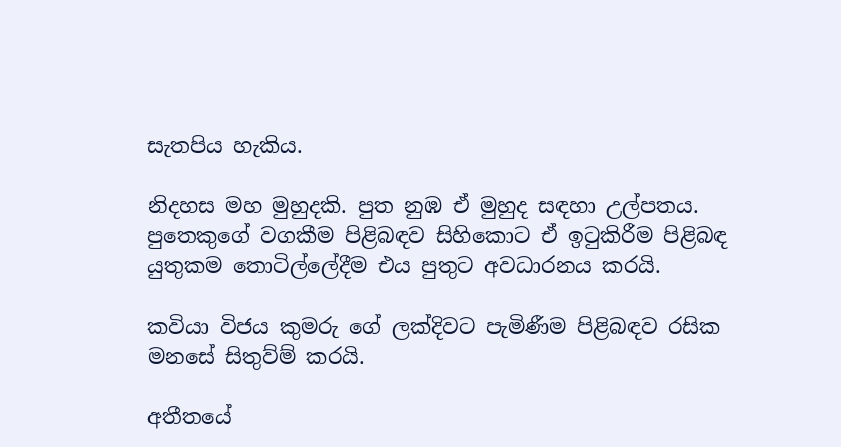සැතපිය හැකිය.

නිදහස මහ මුහුදකි. පුත නුඹ ඒ මුහුද සඳහා උල්පතය. පුතෙකුගේ වගකීම පිළිබඳව සිහිකොට ඒ ඉටුකිරීම පිළිබඳ යුතුකම තොටිල්ලේදීම එය පුතුට අවධාරනය කරයි.

කවියා විජය කුමරු ගේ ලක්දිවට පැමිණීම පිළිබඳව රසික මනසේ සිතුව්ම් කරයි.

අතීතයේ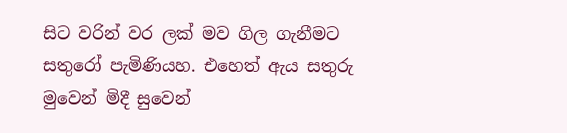සිට වරින් වර ලක් මව ගිල ගැනීමට සතුරෝ පැමිණියහ. එහෙත් ඇය සතුරු මුවෙන් මිදී සුවෙන්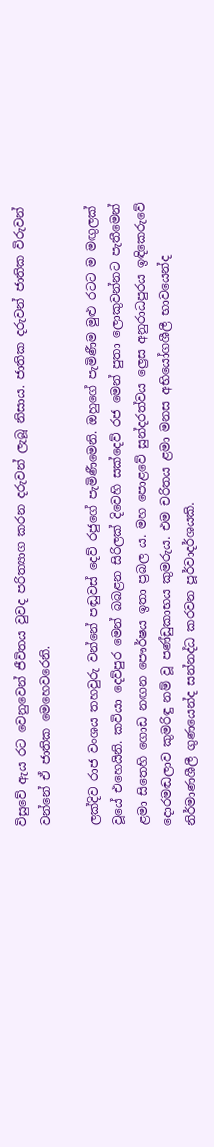විසුවේ ඇය රට වෙනුවෙන් ජීවිතය වුවද පරිත්‍යාග කරන දරුවන් ලැබූ නිසාය. ජාතික දරුවන් ජාතික විරුවන් වන්නේ ඒ ජාතික මෙහෙවරෙනි.

ලක්දිව රාජ වංශය තහවුරු වන්නේ පඬුවස් දෙව් රජුගේ පැමිණීමෙනි. ඔහුගේ පැමිණීම මුළු රටට ම මඟුලක් වූයේ එහෙයිනි. කවියා දෙව්පුර මෙන් බබළන සිරිලක් දිවෙහි සක්දෙව් රජ මෙන් පුතා ලොකුවන්නට පැතීමෙන් ළමා සිතෙහි ගොඩ නඟන පෞර්ෂය ඉතා ප්‍රබල ය. මහ පොළවේ සුන්දරත්වය ල්‍රෙස අනුරාධපුරය ඉඳිකෙරුවේ දොරමඬලාව කුමරිඳු නම් වූ පණ්ඩුකාභය කුමරුය. එම චරිතය ළමා මනස අභියෝගශීලී භාවයෙන්ද නිර්මාණශීලී ගුණයෙන්ද සන්නද්ධ කරවන පූර්වාදර්ශයකි.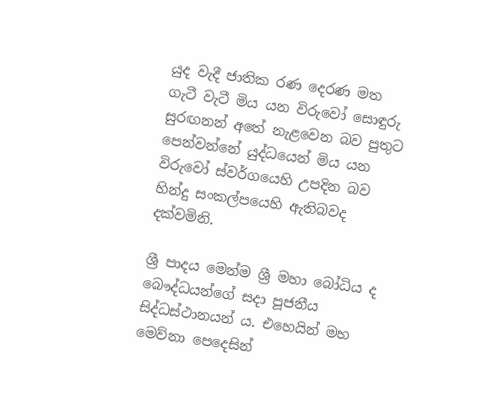යුද වැදී ජාතික රණ දෙරණ මත ගැටී වැටී මිය යන විරුවෝ සොඳුරු සුරඟනන් අතේ නැළවෙන බව පුතුට පෙන්වන්නේ යුද්ධයෙන් මිය යන විරුවෝ ස්වර්ගයෙහි උපදින බව හින්දු සංකල්පයෙහි ඇතිබවද දක්වමිනි.

ශ්‍රී පාදය මෙන්ම ශ්‍රී මහා බෝධිය ද බෞද්ධයන්ගේ සදා පූජනීය සිද්ධස්ථානයන් ය. එහෙයින් මහ මෙව්නා පෙදෙසින්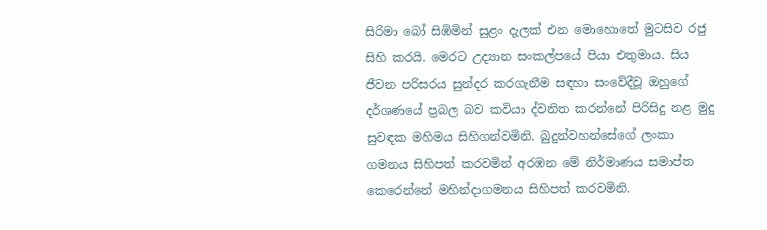සිරිමා බෝ සිඹිමින් සුළං දැලක් එන මොහොතේ මුටසිව රජු සිහි කරයි. මෙරට උද්‍යාන සංකල්පයේ පියා එතුමාය. සිය ජීවන පරිසරය සුන්දර කරගැනීම සඳහා සංවේදීවූ ඔහුගේ දර්ශණයේ ප්‍රබල බව කවියා ද්වනිත කරන්නේ පිරිසිදු නළ මුදු සුවඳක මහිමය සිහිගන්වමිනි. බුදුන්වහන්සේගේ ලංකා ගමනය සිහිපත් කරවමින් අරඹන මේ නිර්මාණය සමාප්ත කෙරෙන්නේ මහින්දාගමනය සිහිපත් කරවමිනි.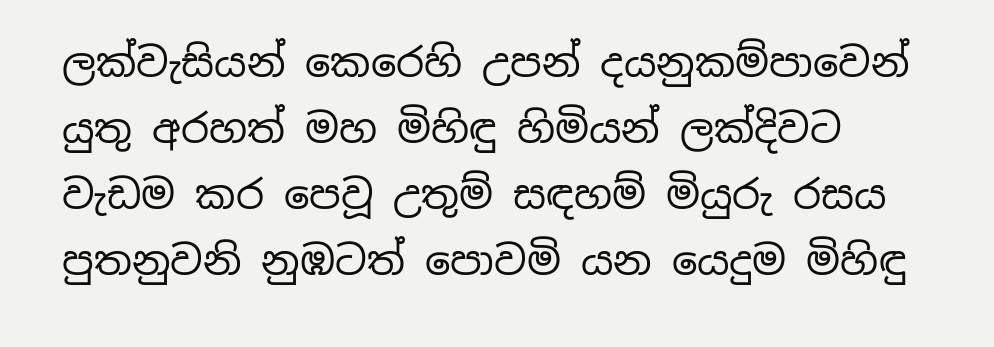ලක්වැසියන් කෙරෙහි උපන් දයනුකම්පාවෙන් යුතු අරහත් මහ මිහිඳු හිමියන් ලක්දිවට වැඩම කර පෙවූ උතුම් සඳහම් මියුරු රසය පුතනුවනි නුඹටත් පොවමි යන යෙදුම මිහිඳු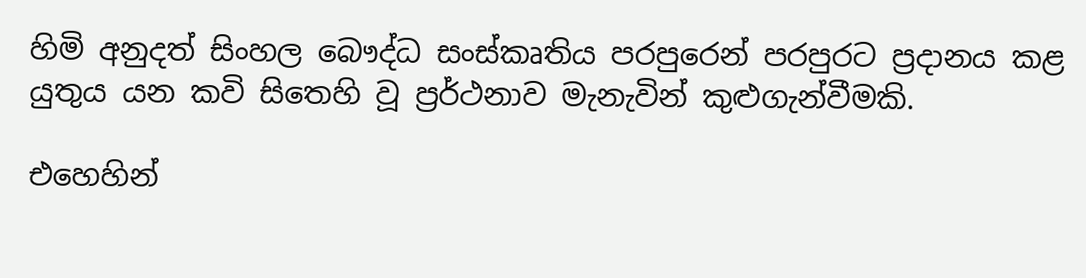හිමි අනුදත් සිංහල බෞද්ධ සංස්කෘතිය පරපුරෙන් පරපුරට ප්‍රදානය කළ යුතුය යන කවි සිතෙහි වූ ප්‍රර්ථනාව මැනැවින් කුළුගැන්වීමකි.

එහෙහින්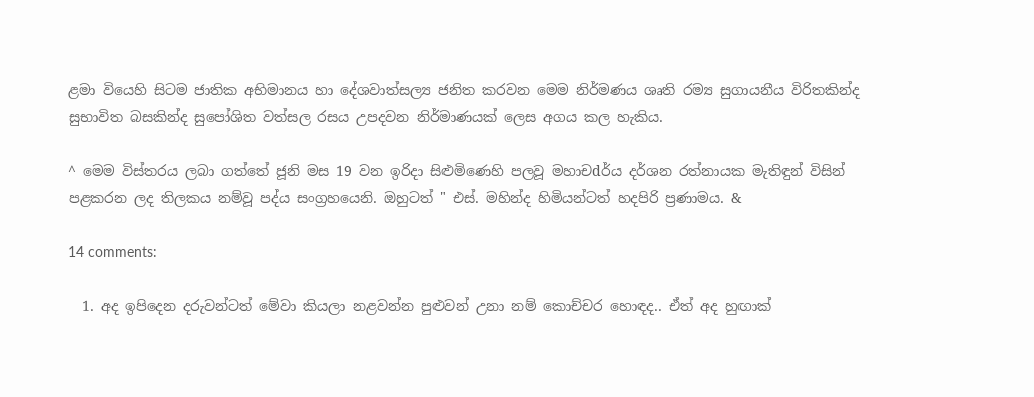ළමා වියෙහි සිටම ජාතික අභිමානය හා දේශවාත්සල්‍ය ජනිත කරවන මෙම නිර්මණය ශෘති රම්‍ය සුගායනීය විරිතකින්ද සුභාවිත බසකින්ද සුපෝශිත වත්සල රසය උපදවන නිර්මාණයක් ලෙස අගය කල හැකිය.

^ මෙම විස්තරය ලබා ගත්තේ ජූනි මස 19 වන ඉරිදා සිළුමිණෙහි පලවූ මහාචdර්ය දර්ශන රත්නායක මැතිඳුන් විසින් පළකරන ලද තිලකය නම්වූ පද්ය සංග්‍රහයෙනි. ඔහුටත් " එස්. මහින්ද හිමියන්ටත් හදපිරි ප්‍රණාමය. &

14 comments:

  1. අද ඉපිදෙන දරුවන්ටත් මේවා කියලා නළවන්න පුළුවන් උනා නම් කොච්චර හොඳද.. ඒත් අද හුඟාක්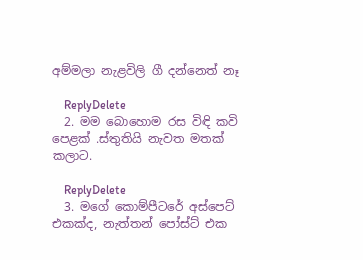අම්මලා නැළවිලි ගී දන්නෙත් නෑ

    ReplyDelete
  2. මම බොහොම රස විඳි කවි පෙළක් .ස්තුතියි නැවත මතක් කලාට.

    ReplyDelete
  3. මගේ කොම්පීටරේ අස්පෙට් එකක්ද, නැත්තන් පෝස්ට් එක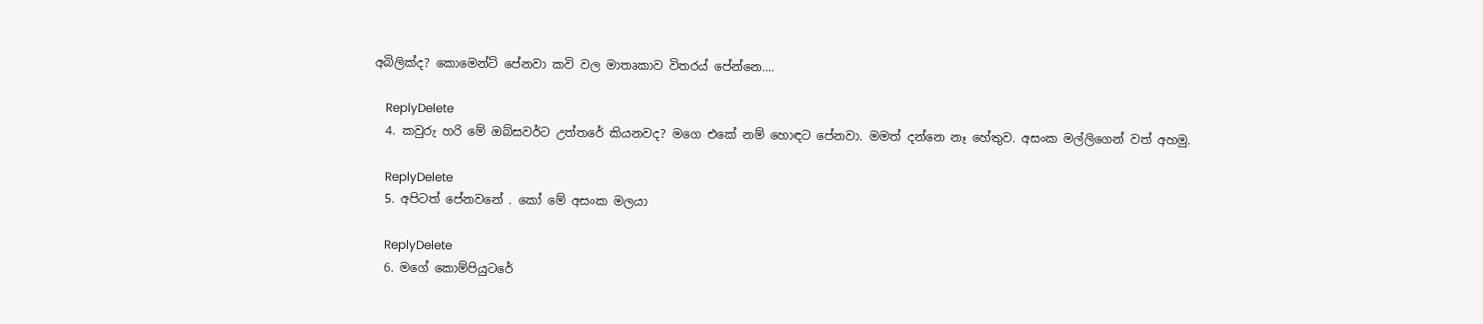අබිලික්ද? කොමෙන්ට් පේනවා කවි වල මාතෘකාව විතරය් පේන්නෙ....

    ReplyDelete
  4. කවුරු හරි මේ ඔබ්සවර්ට උත්තරේ කියනවද? මගෙ එකේ නම් හොඳට පේනවා. මමත් දන්නෙ නෑ හේතුව. අසංක මල්ලිගෙන් වත් අහමු.

    ReplyDelete
  5. අපිටත් පේනවනේ . කෝ මේ අසංක මලයා

    ReplyDelete
  6. මගේ කොම්පියුටරේ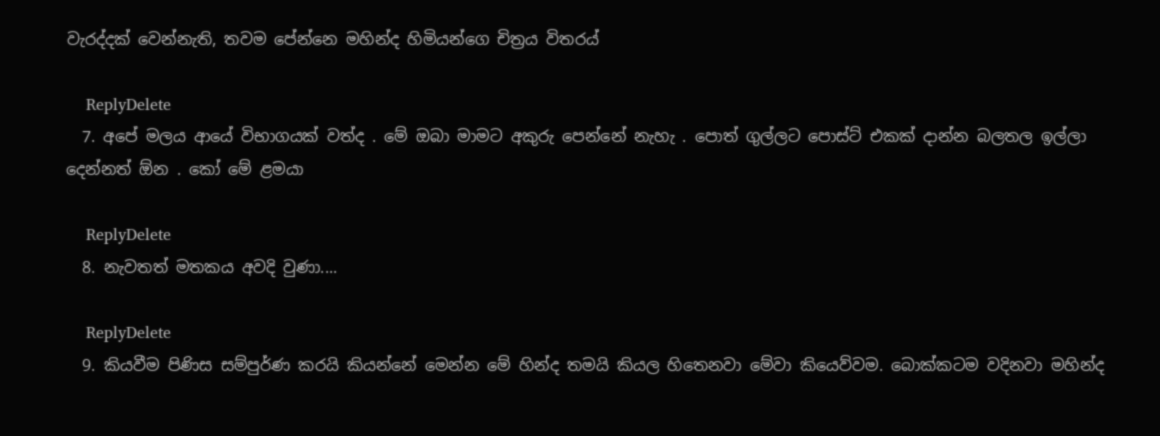වැරද්දක් වෙන්නැති, තවම පේන්නෙ මහින්ද හිමියන්ගෙ චිත්‍රය විතරය්

    ReplyDelete
  7. අපේ මලය ආයේ විභාගයක් වත්ද . මේ ඔබා මාමට අකුරු පෙන්නේ නැහැ . පොත් ගුල්ලට පොස්ට් එකක් දාන්න බලතල ඉල්ලා දෙන්නත් ඕන . කෝ මේ ළමයා

    ReplyDelete
  8. නැවතත් මතකය අවදි වුණා....

    ReplyDelete
  9. කියවීම පිණිස සම්පුර්ණ කරයි කියන්නේ මෙන්න මේ හින්ද තමයි කියල හිතෙනවා මේවා කියෙව්වම. බොක්කටම වදිනවා මහින්ද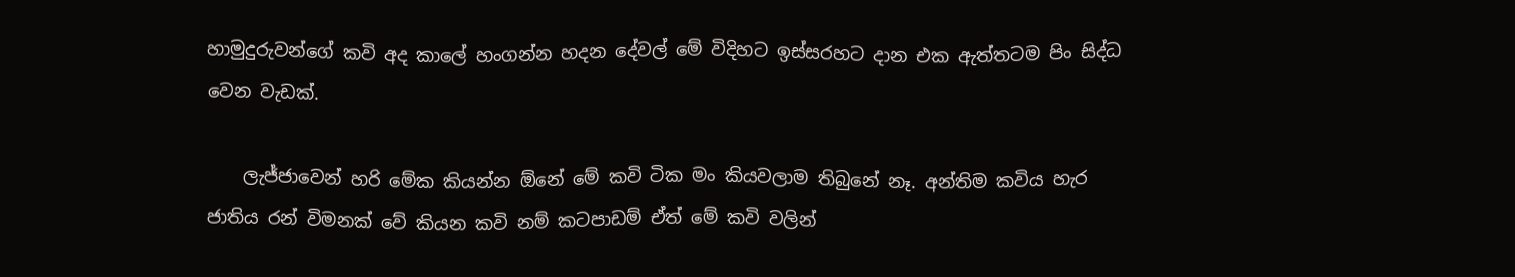හාමුදුරුවන්ගේ කවි අද කාලේ හංගන්න හදන දේවල් මේ විදිහට ඉස්සරහට දාන එක ඇත්තටම පිං සිද්ධ වෙන වැඩක්.

    ලැජ්ජාවෙන් හරි මේක කියන්න ඕනේ මේ කවි ටික මං කියවලාම තිබුනේ නෑ. අන්තිම කවිය හැර ජාතිය රන් විමනක් වේ කියන කවි නම් කටපාඩම් ඒත් මේ කවි වලින්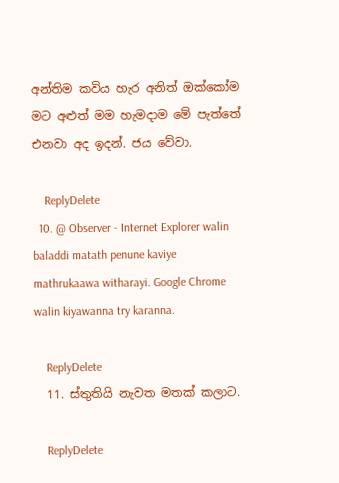අන්තිම කවිය හැර අනිත් ඔක්කෝම මට අළුත් මම හැමදාම මේ පැත්තේ එනවා අද ඉදන්. ජය වේවා.

    ReplyDelete
  10. @ Observer - Internet Explorer walin baladdi matath penune kaviye mathrukaawa witharayi. Google Chrome walin kiyawanna try karanna.

    ReplyDelete
  11. ස්තුතියි නැවත මතක් කලාට.

    ReplyDelete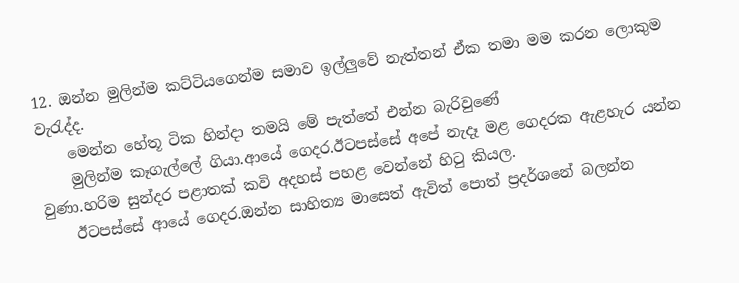12. ඔන්න මුලින්ම කට්ටියගෙන්ම සමාව ඉල්ලුවේ නැත්තන් ඒක තමා මම කරන ලොකුම වැරැද්ද.
    මෙන්න හේතූ ටික හින්දා තමයි මේ පැත්තේ එන්න බැරිවුණේ
    මුලින්ම කෑගැල්ලේ ගියා.ආයේ ගෙදර.ඊටපස්සේ අපේ නැදෑ මළ ගෙදරක ඇළහැර යන්න වුණා.හරිම සුන්දර පළාතක් කවි අදහස් පහළ වෙන්නේ හිටු කියල.
    ඊටපස්සේ ආයේ ගෙදර.ඔන්න සාහිත්‍ය මාසෙත් ඇවිත් පොත් ප්‍රදර්ශනේ බලන්න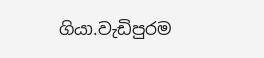ගියා.වැඩිපුරම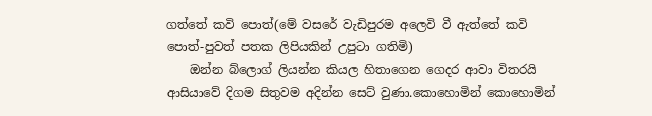ගත්තේ කවි පොත්(මේ වසරේ වැඩිපුරම අලෙවි වී ඇත්තේ කවි පොත්-පුවත් පතක ලිපියකින් උපුටා ගතිමි)
    ඔන්න බ්ලොග් ලියන්න කියල හිතාගෙන ගෙදර ආවා විතරයි ආසියාවේ දිගම සිතුවම අදින්න සෙට් වුණා.කොහොමින් කොහොමින්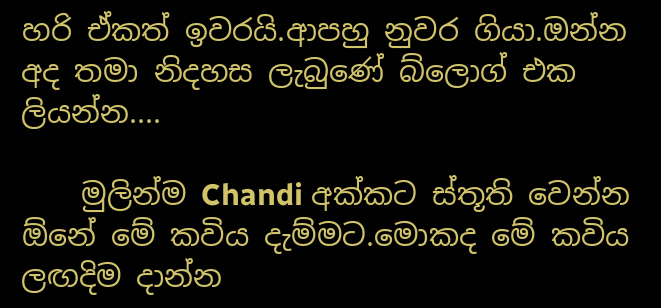හරි ඒකත් ඉවරයි.ආපහු නුවර ගියා.ඔන්න අද තමා නිදහස ලැබුණේ බ්ලොග් එක ලියන්න....

    මුලින්ම Chandi අක්කට ස්තූති වෙන්න ඕනේ මේ කවිය දැම්මට.මොකද මේ කවිය ලඟදිම දාන්න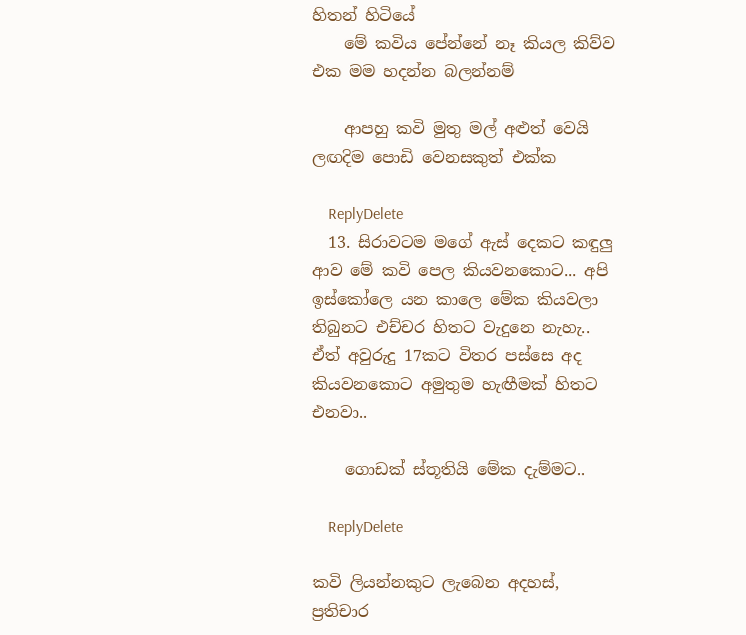හිතන් හිටියේ
    මේ කවිය පේන්නේ නෑ කියල කිව්ව එක මම හදන්න බලන්නම්

    ආපහු කවි මුතු මල් අළුත් වෙයි ලඟදිම පොඩි වෙනසකුත් එක්ක

    ReplyDelete
  13. සිරාවටම මගේ ඇස් දෙකට කඳුලු ආව මේ කවි පෙල කියවනකොට... අපි ඉස්කෝලෙ යන කාලෙ මේක කියවලා තිබුනට එච්චර හිතට වැදුනෙ නැහැ.. ඒත් අවුරුදු 17කට විතර පස්සෙ අද කියවනකොට අමුතුම හැඟීමක් හිතට එනවා..

    ගොඩක් ස්තූතියි මේක දැම්මට..

    ReplyDelete

කවි ලියන්නකුට ලැබෙන අදහස්, ප්‍රතිචාර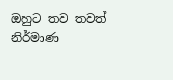ඔහුට තව තවත් නිර්මාණ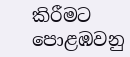කිරීමට පොළඹවනු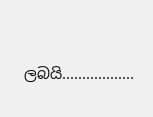ලබයි..................